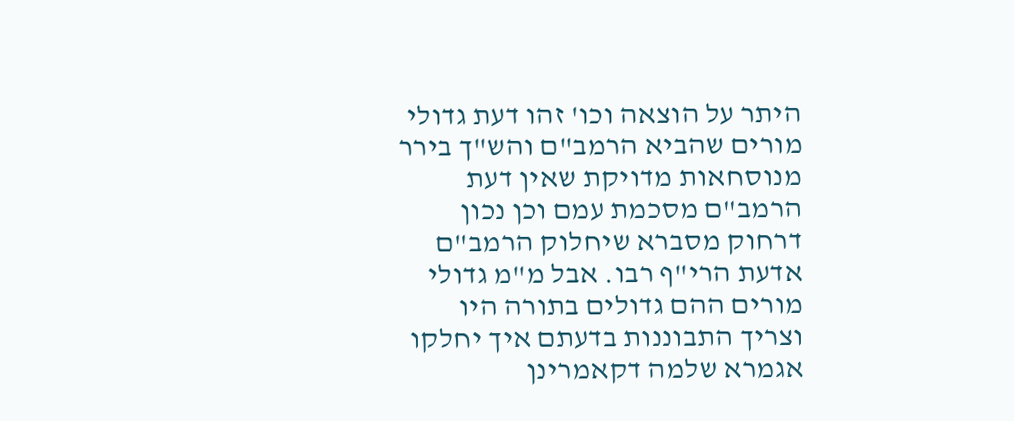היתר על הוצאה וכו' זהו דעת גדולי מורים שהביא הרמב"ם והש"ך בירר מנוסחאות מדויקת שאין דעת הרמב"ם מסכמת עמם וכן נכון דרחוק מסברא שיחלוק הרמב"ם אדעת הרי"ף רבו. אבל מ"מ גדולי מורים ההם גדולים בתורה היו וצריך התבוננות בדעתם איך יחלקו אגמרא שלמה דקאמרינן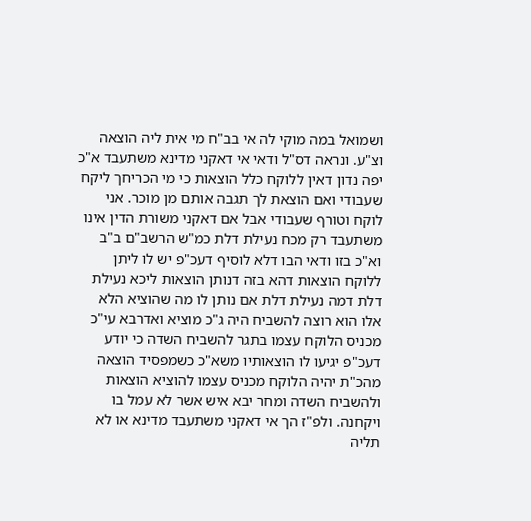ושמואל במה מוקי לה אי בב"ח מי אית ליה הוצאה וצ"ע. ונראה דס"ל ודאי אי דאקני מדינא משתעבד א"כ יפה נדון דאין ללוקח כלל הוצאות כי מי הכריחך ליקח שעבודי ואם הוצאת לך תגבה אותם מן מוכר. אני לוקח וטורף שעבודי אבל אם דאקני משורת הדין אינו משתעבד רק מכח נעילת דלת כמ"ש הרשב"ם ב"ב וא"כ בזו ודאי הבו דלא לוסיף דעכ"פ יש לו ליתן ללוקח הוצאות דהא בזה דנותן הוצאות ליכא נעילת דלת דמה נעילת דלת אם נותן לו מה שהוציא הלא אלו הוא רוצה להשביח היה ג"כ מוציא ואדרבא עי"כ מכניס הלוקח עצמו בתגר להשביח השדה כי יודע דעכ"פ יגיעו לו הוצאותיו משא"כ כשמפסיד הוצאה מהכ"ת יהיה הלוקח מכניס עצמו להוציא הוצאות ולהשביח השדה ומחר יבא איש אשר לא עמל בו ויקחנה. ולפ"ז הך אי דאקני משתעבד מדינא או לא תליה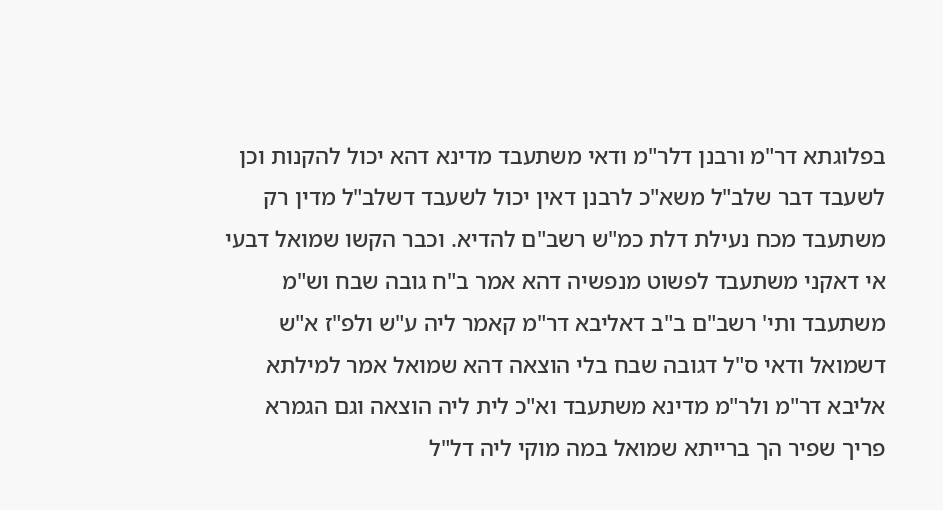בפלוגתא דר"מ ורבנן דלר"מ ודאי משתעבד מדינא דהא יכול להקנות וכן לשעבד דבר שלב"ל משא"כ לרבנן דאין יכול לשעבד דשלב"ל מדין רק משתעבד מכח נעילת דלת כמ"ש רשב"ם להדיא. וכבר הקשו שמואל דבעי אי דאקני משתעבד לפשוט מנפשיה דהא אמר ב"ח גובה שבח וש"מ משתעבד ותי' רשב"ם ב"ב דאליבא דר"מ קאמר ליה ע"ש ולפ"ז א"ש דשמואל ודאי ס"ל דגובה שבח בלי הוצאה דהא שמואל אמר למילתא אליבא דר"מ ולר"מ מדינא משתעבד וא"כ לית ליה הוצאה וגם הגמרא פריך שפיר הך ברייתא שמואל במה מוקי ליה דל"ל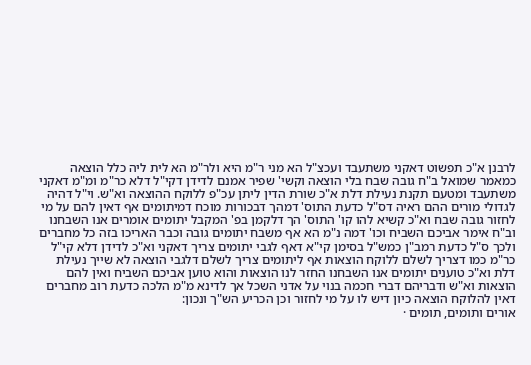לרבנן א"כ תפשוט דאקני משתעבד ועכצ"ל הא מני ר"מ היא ולר"מ הא לית ליה כלל הוצאה כמאמר שמואל ב"ח גובה שבח בלי הוצאה וקשי' שפיר אמנם לדידן דקי"ל דלא כר"מ ומ"מ דאקני משתעבד ומטעם תקנת נעילת דלת א"כ שורת הדין ליתן עכ"פ ללוקח ההוצאה וא"ש. וי"ל דהיה לגדולי מורים ההם ראיה דס"ל כדעת התוס' דמהך דבכורות מוכח דמיתומים אף דאין להם על מי לחזור גובה שבח וא"כ קשיא להו קו' התוס' הך דלקמן בפ' המקבל יתומים אומרים אנו השבחנו וב"ח אימר אביכם השביח וכו' דמה נ"מ הא אף משבח יתומים גובה וכבר האריכו בזה כל מחברים ולכך ס"ל כדעת רמב"ן כמש"ל בסימן קי"א דאף לגבי יתומים צריך דאקני וא"כ לדידן דלא קי"ל כר"מ כמו דצריך לשלם ללוקח הוצאות אף ליתומים צריך לשלם דלגבי הוצאה לא שייך נעילת דלת וא"כ טוענים יתומים אנו השבחנו החזר לנו הוצאות והוא טוען אביכם השביח ואין להם הוצאות וא"ש ודבריהם דברי חכמה בנוי על אדני השכל אך לדינא מ"מ הלכה כדעת רוב מחברים דאין להלוקח הוצאה כיון דיש לו על מי לחזור וכן הכריע הש"ך ונכון:
אורים ותומים, תומים ·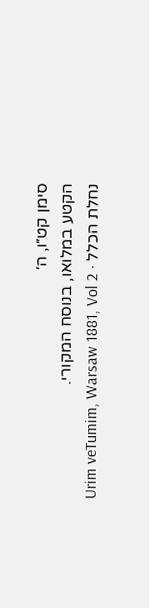סימן קט״ו, ה׳
הקטע במלואו, בנוסח המקורי.
נחלת הכלל · Urim veTumim, Warsaw 1881, Vol 2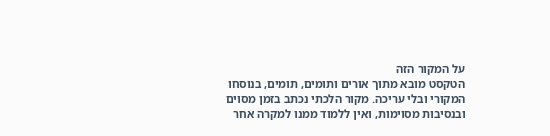על המקור הזה
הטקסט מובא מתוך אורים ותומים, תומים, בנוסחו המקורי ובלי עריכה. מקור הלכתי נכתב בזמן מסוים ובנסיבות מסוימות, ואין ללמוד ממנו למקרה אחר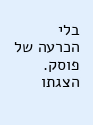בלי הכרעה של פוסק. הצגתו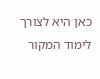כאן היא לצורך לימוד המקור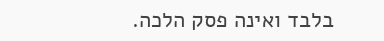בלבד ואינה פסק הלכה.